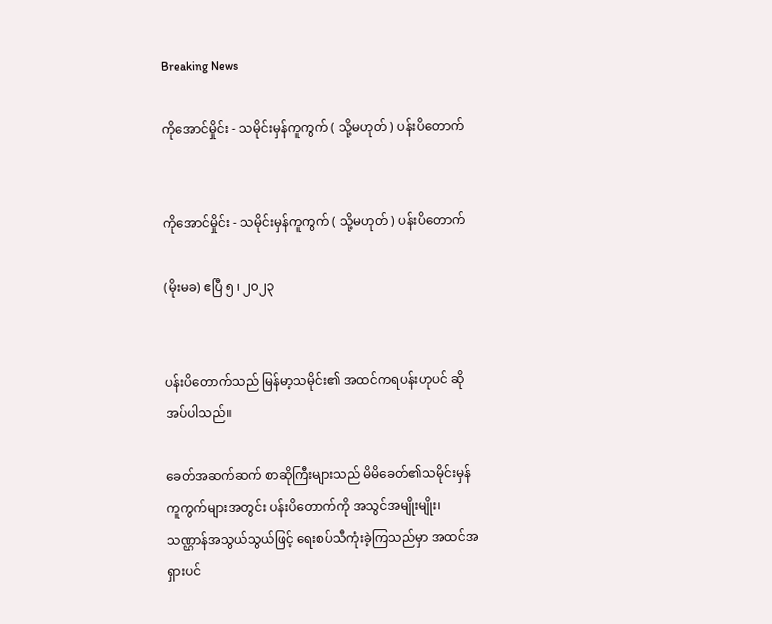Breaking News

ကိုအောင်မှိုင်း - သမိုင်းမှန်ကူကွက် ( သို့မဟုတ် ) ပန်းပိတောက်


ကိုအောင်မှိုင်း - သမိုင်းမှန်ကူကွက် ( သို့မဟုတ် ) ပန်းပိတောက်

(မိုးမခ) ဧပြီ ၅ ၊ ၂၀၂၃


ပန်းပိတောက်သည် မြန်မာ့သမိုင်း၏ အထင်ကရပန်းဟုပင် ဆိုအပ်ပါသည်။

ခေတ်အဆက်ဆက် စာဆိုကြီးများသည် မိမိခေတ်၏သမိုင်းမှန်ကူကွက်များအတွင်း ပန်းပိတောက်ကို အသွင်အမျိုးမျိုး၊ သဏ္ဌာန်အသွယ်သွယ်ဖြင့် ရေးစပ်သီကုံးခဲ့ကြသည်မှာ အထင်အရှားပင်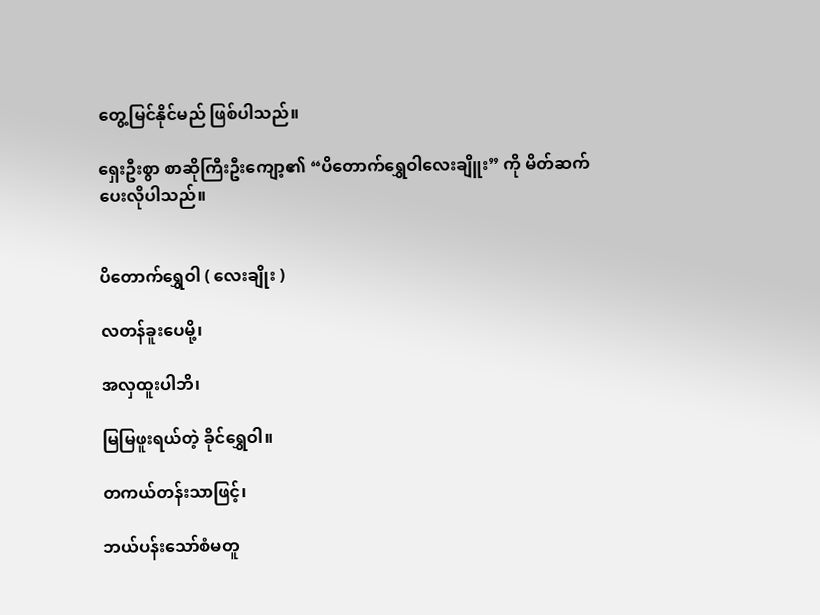တွေ့မြင်နိုင်မည် ဖြစ်ပါသည်။

ရှေးဦးစွာ စာဆိုကြီးဦးကျော့၏ “ပိတောက်ရွှေဝါလေးချိူး” ကို မိတ်ဆက်ပေးလိုပါသည်။


ပိတောက်ရွှေဝါ ( လေးချိုး )

လတန်ခူးပေမို့၊

အလှထူးပါဘိ၊

မြမြဖူးရယ်တဲ့ ခိုင်ရွှေဝါ။

တကယ်တန်းသာဖြင့်၊

ဘယ်ပန်းသော်စံမတူ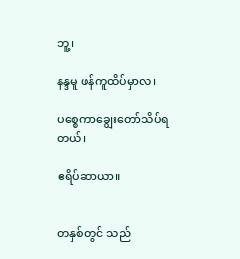ဘူ့၊

နန္ဒမူ ဖန်ကူထိပ်မှာလ၊

ပစ္စေကာချွေးတော်သိပ်ရတယ်၊

ဧရိပ်ဆာယာ။


တနှစ်တွင် သည်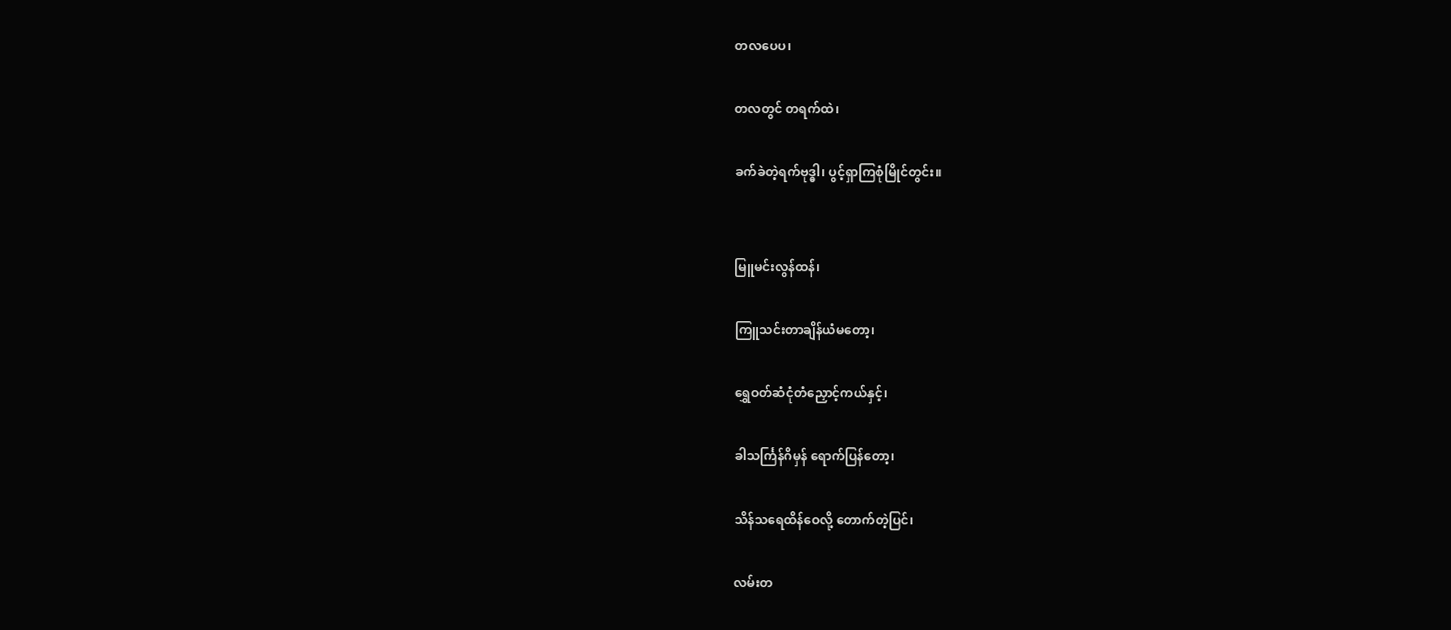တလပေပ၊

တလတွင် တရက်ထဲ၊

ခက်ခဲတဲ့ရက်ဗုဒ္ဓါ၊ ပွင့်ရှာကြစုံမြိုင်တွင်း။


မြူမင်းလွန်ထန်၊

ကြူသင်းတာချိန်ယံမတော့၊

ရွှေဝတ်ဆံငုံတံညှောင့်ကယ်နှင့်၊

ခါသင်္ကြန်ဂိမှန် ရောက်ပြန်တော့၊

သိန်သရေထိန်ဝေလို့ တောက်တဲ့ပြင်၊

လမ်းတ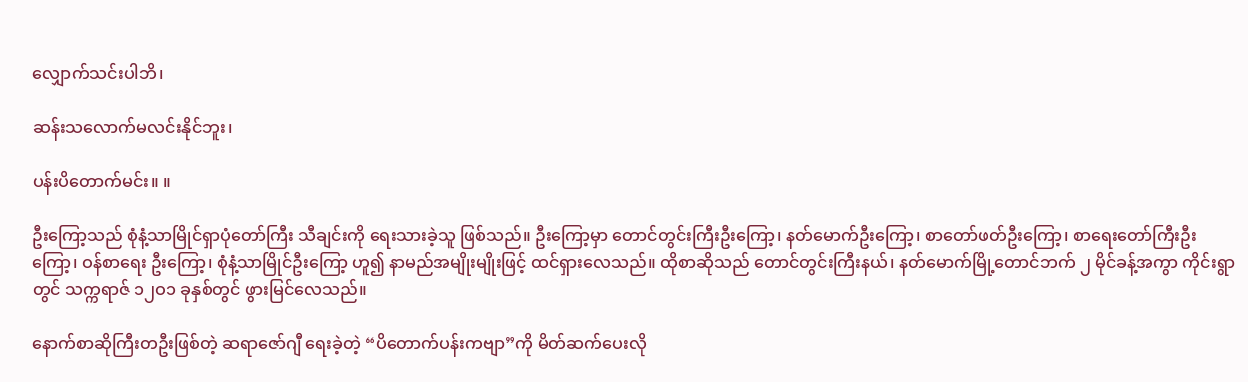လျှောက်သင်းပါဘိ၊

ဆန်းသလောက်မလင်းနိုင်ဘူး၊

ပန်းပိတောက်မင်း။ ။

ဦးကြော့သည် စုံနံ့သာမြိုင်ရှာပုံတော်ကြီး သီချင်းကို ရေးသားခဲ့သူ ဖြစ်သည်။ ဦးကြော့မှာ တောင်တွင်းကြီးဦးကြော့၊ နတ်မောက်ဦးကြော့၊ စာတော်ဖတ်ဦးကြော့၊ စာရေးတော်ကြီးဦးကြော့၊ ဝန်စာရေး ဦးကြော့၊ စုံနံ့သာမြိုင်ဦးကြော့ ဟူ၍ နာမည်အမျိုးမျိုးဖြင့် ထင်ရှားလေသည်။ ထိုစာဆိုသည် တောင်တွင်းကြီးနယ်၊ နတ်မောက်မြို့တောင်ဘက် ၂ မိုင်ခန့်အကွာ ကိုင်းရွာတွင် သက္ကရာဇ် ၁၂ဝ၁ ခုနှစ်တွင် ဖွားမြင်လေသည်။

နောက်စာဆိုကြီးတဦးဖြစ်တဲ့ ဆရာဇော်ဂျီ ရေးခဲ့တဲ့ “ပိတောက်ပန်းကဗျာ”ကို မိတ်ဆက်ပေးလို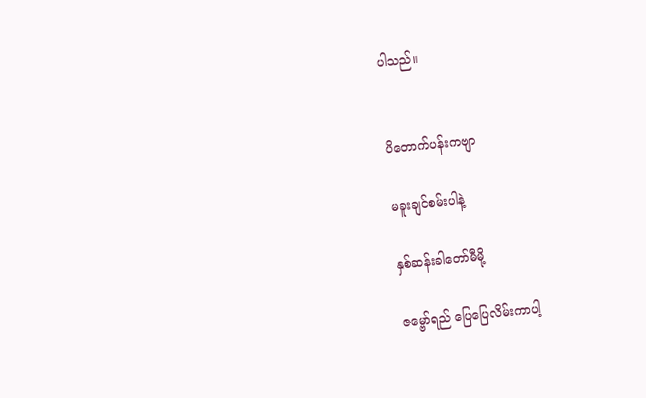ပါသည်။


ပိတောက်ပန်းကဗျာ

မခူးချင်စမ်းပါနဲ့

နှစ်ဆန်းခါတော်မီမို့

ဇမ္ဗော်ရည် ပြေပြေလိမ်းကာပါ့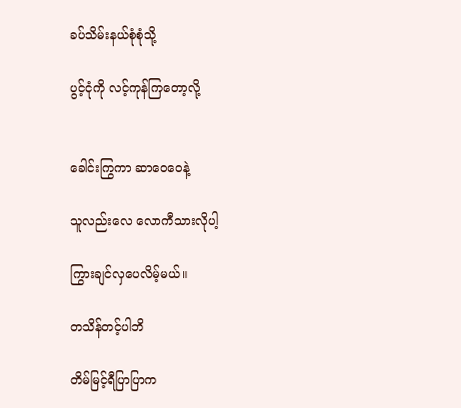ခပ်သိမ်းနယ်စုံစုံသို့

ပွင့်ငုံကို လင့်ကုန်ကြတော့လို့


ခေါင်းကြွကာ ဆာဝေဝေနဲ့

သူလည်းလေ လောကီသားလိုပါ့

ကြွားချင်လှပေလိမ့်မယ်။

တသိန်တင့်ပါဘိ

တိမ်မြင့်ရီပြာပြာက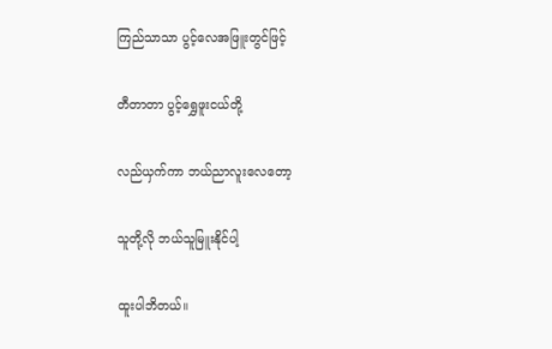ကြည်သာသာ ပွင့်လေအဖြူးတွင်ဖြင့်

တီတာတာ ပွင့်ရွှေဖူးငယ်တို့

လည်ယှက်ကာ ဘယ်ညာလူးလေတော့

သူတို့လို ဘယ်သူမြူးနိုင်ပါ့

ထူးပါဘိတယ်။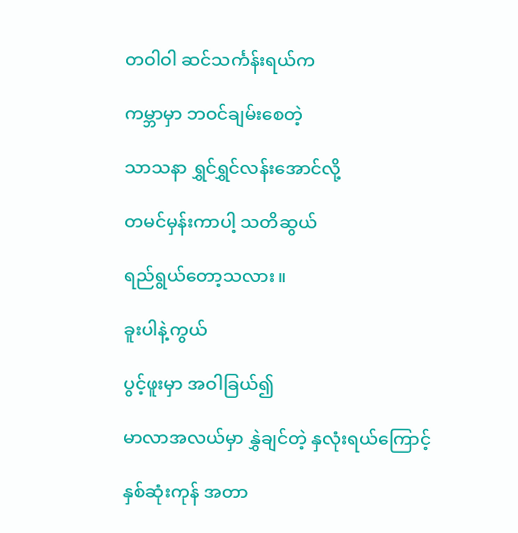တဝါဝါ ဆင်သင်္ကန်းရယ်က

ကမ္ဘာမှာ ဘဝင်ချမ်းစေတဲ့

သာသနာ ရွှင်ရွှင်လန်းအောင်လို့

တမင်မှန်းကာပါ့ သတိဆွယ်

ရည်ရွယ်တော့သလား။

ခူးပါနဲ့ကွယ်

ပွင့်ဖူးမှာ အဝါခြယ်၍

မာလာအလယ်မှာ နွှဲချင်တဲ့ နှလုံးရယ်ကြောင့်

နှစ်ဆုံးကုန် အတာ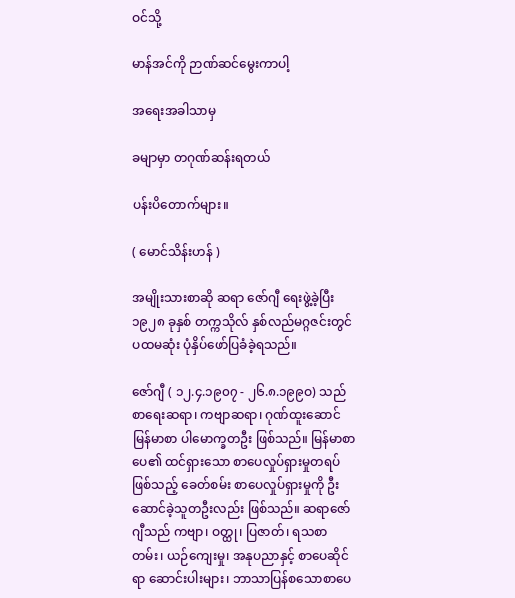ဝင်သို့

မာန်အင်ကို ဉာဏ်ဆင်မွေးကာပါ့

အရေးအခါသာမှ

ခမျာမှာ တဂုဏ်ဆန်းရတယ်

ပန်းပိတောက်များ။

( မောင်သိန်းဟန် )

အမျိုးသားစာဆို ဆရာ ဇော်ဂျီ ရေးဖွဲ့ခဲ့ပြီး ၁၉၂၈ ခုနှစ် တက္ကသိုလ် နှစ်လည်မဂ္ဂဇင်းတွင် ပထမဆုံး ပုံနှိပ်ဖော်ပြခံခဲ့ရသည်။

ဇော်ဂျီ ( ၁၂.၄.၁၉၀၇ - ၂၆.၈.၁၉၉ဝ) သည် စာရေးဆရာ၊ ကဗျာဆရာ၊ ဂုဏ်ထူးဆောင် မြန်မာစာ ပါမောက္ခတဦး ဖြစ်သည်။ မြန်မာစာပေ၏ ထင်ရှားသော စာပေလှုပ်ရှားမှုတရပ် ဖြစ်သည့် ခေတ်စမ်း စာပေလှုပ်ရှားမှုကို ဦးဆောင်ခဲ့သူတဦးလည်း ဖြစ်သည်။ ဆရာဇော်ဂျီသည် ကဗျာ၊ ဝတ္ထု၊ ပြဇာတ်၊ ရသစာတမ်း၊ ယဉ်ကျေးမှု၊ အနုပညာနှင့် စာပေဆိုင်ရာ ဆောင်းပါးများ၊ ဘာသာပြန်စသောစာပေ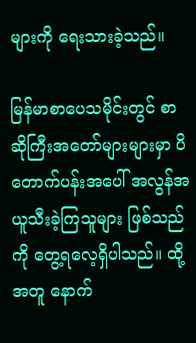များကို ရေးသားခဲ့သည်။

မြန်မာစာပေသမိုင်းတွင် စာဆိုကြီးအတော်များများမှာ ပိတောက်ပန်းအပေါ် အလွန်အယူသီးခဲ့ကြသူများ ဖြစ်သည်ကို တွေ့ရလေ့ရှိပါသည်။ ထို့အတူ နောက်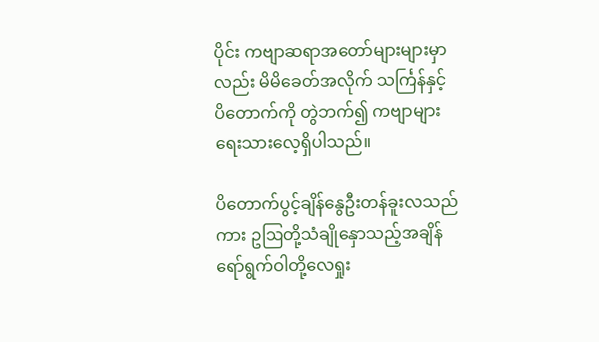ပိုင်း ကဗျာဆရာအတော်များများမှာလည်း မိမိခေတ်အလိုက် သင်္ကြန်နှင့် ပိတောက်ကို တွဲဘက်၍ ကဗျာများ ရေးသားလေ့ရှိပါသည်။

ပိတောက်ပွင့်ချိန်နွေဦးတန်ခူးလသည်ကား ဥဩတို့သံချိုနှောသည့်အချိန် ရော်ရွက်ဝါတို့လေရှုး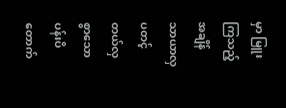မှာ မြူးကြသည့် အချိန် သာယာလှပတင့်တယ်လှစွာသော ပန်းပိတောက်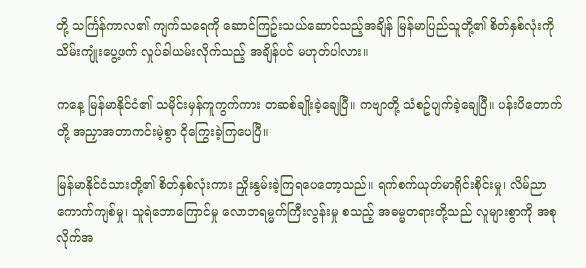တို့ သင်္ကြန်ကာလ၏ ကျက်သရေကို ဆောင်ကြဥ်းသယ်ဆောင်သည့်အချိန် မြန်မာပြည်သူတို့၏ စိတ်နှစ်လုံးကို သိမ်းကျုံးပွေ့ဖက် လှုပ်ခါယမ်းလိုက်သည့် အချိန်ပင် မဟုတ်ပါလား။

ကနေ့ မြန်မာနိုင်ငံ၏ သမိုင်းမှန်ကူကွက်ကား တဆစ်ချိုးခဲ့ချေပြီ။ ကဗျာတို့ သံစဥ်ပျက်ခဲ့ချေပြီ။ ပန်းပိတောက်တို့ အညှာအတာကင်းမဲ့စွာ ငိုကြွေးခဲ့ကြပေပြီ။

မြန်မာနိုင်ငံသားတို့၏ စိတ်နှစ်လုံးကား ညှိုးနွမ်းခဲ့ကြရပေတော့သည်။ ရက်စက်ယုတ်မာရိုင်းစိုင်းမှု၊ လိမ်ညာကောက်ကျစ်မှု၊ သူရဲဘောကြောင်မှု လောဘရမ္မက်ကြီးလွန်းမှု စသည့် အဓမ္မတရားတို့သည် လူများစွာကို အစုလိုက်အ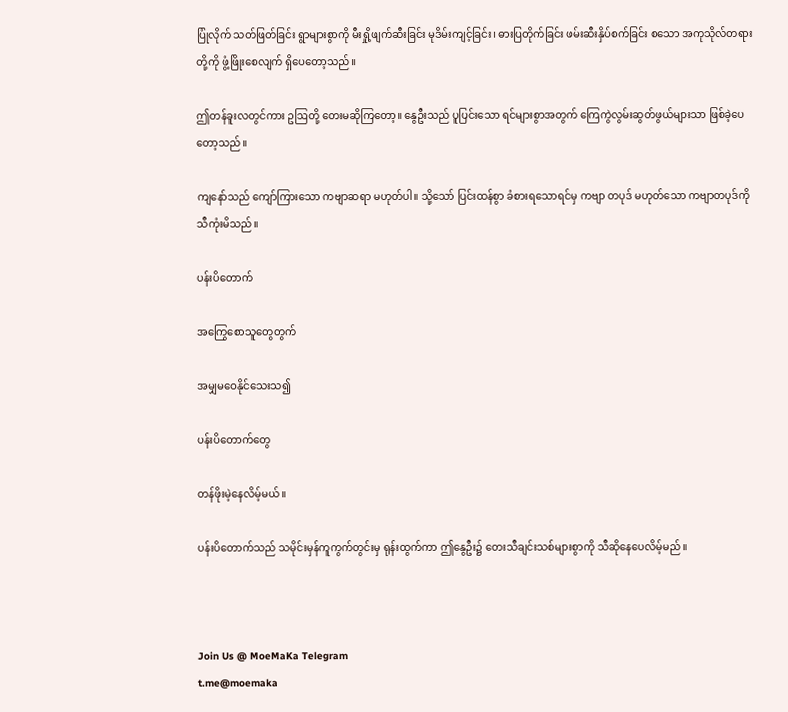ပြုံလိုက် သတ်ဖြတ်ခြင်း ရွာများစွာကို မီးရှို့ဖျက်ဆီးခြင်း မုဒိမ်းကျင့်ခြင်း၊ ဓားပြတိုက်ခြင်း ဖမ်းဆီးနှိပ်စက်ခြင်း စသော အကုသိုလ်တရားတို့ကို ဖွံ့ဖြိုးစေလျက် ရှိပေတော့သည်။

ဤတန်ခူးလတွင်ကား ဥဩတို့ တေးမဆိုကြတော့။ နွေဦးသည် ပူပြင်းသော ရင်များစွာအတွက် ကြေကွဲလွမ်းဆွတ်ဖွယ်များသာ ဖြစ်ခဲ့ပေတော့သည်။

ကျနော်သည် ကျော်ကြားသော ကဗျာဆရာ မဟုတ်ပါ။ သို့သော် ပြင်းထန်စွာ ခံစားရသောရင်မှ ကဗျာ တပုဒ် မဟုတ်သော ကဗျာတပုဒ်ကို သီကုံးမိသည်။

ပန်းပိတောက်

အကြွေစောသူတွေတွက်

အမျှမဝေနိုင်သေးသ၍

ပန်းပိတောက်တွေ

တန်ဖိုးမဲ့နေလိမ့်မယ်။

ပန်းပိတောက်သည် သမိုင်းမှန်ကူကွက်တွင်းမှ ရုန်းထွက်ကာ ဤနွေဦး၌ တေးသီချင်းသစ်များစွာကို သီဆိုနေပေလိမ့်မည်။



Join Us @ MoeMaKa Telegram
t.me@moemaka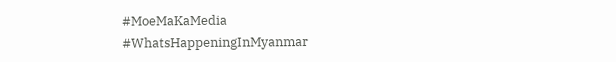#MoeMaKaMedia
#WhatsHappeningInMyanmar